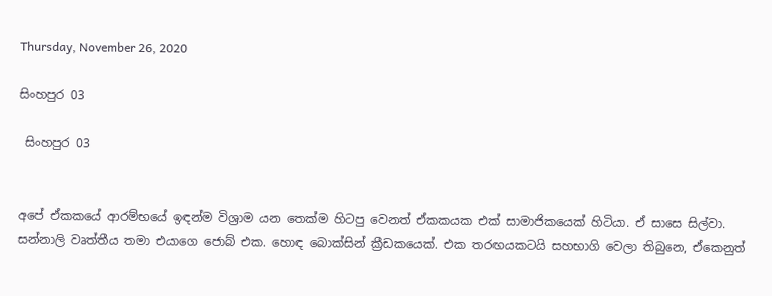Thursday, November 26, 2020

සිංහපුර 03

 සිංහපුර 03


අපේ ඒකකයේ ආරම්භයේ ඉඳන්ම විශ්‍රාම යන තෙක්ම හිටපු වෙනත් ඒකකයක එක් සාමාජිකයෙක් හිටියා. ඒ සාසෙ සිල්වා. සන්නාලි වෘත්තීය තමා එයාගෙ ජොබ් එක. හොඳ බොක්සින් ක්‍රීඩකයෙක්. එක තරඟයකටයි සහභාගි වෙලා තිබුනෙ, ඒකෙනුත්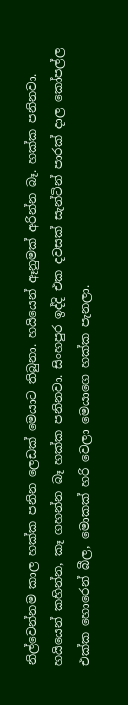නිල්වෙන්නම කාල හක්ක පනින ලෙඩක් මෙයාට තිබුනා. හයියෙන් ඈනුමක් අරින්න බෑ. හක්ක පනිනවා. හයියෙන් කහින්න, කෑ ගහන්න බෑ හක්ක පනිනවා. සිංහපුර ඉද්දි එක දවසක් සැන්ටින් පාරක් දාල කෝපල්ල එක්ක හොරෙන් බීල, මොකක් හරි වෙලා මෙයාගෙ හක්ක පැනලා.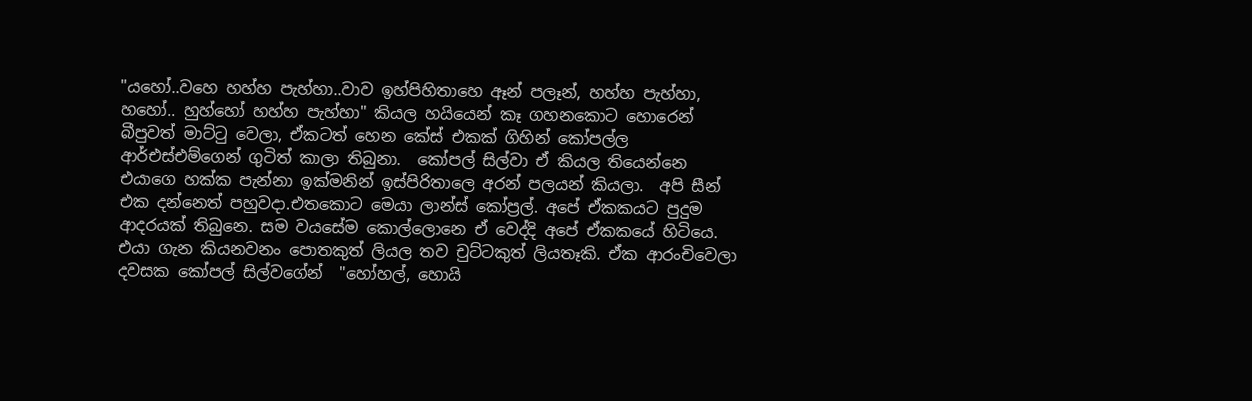"යහෝ..වහෙ හහ්හ පැහ්හා..වාව ඉහ්පිහිතාහෙ ඈන් පලෑන්, හහ්හ පැහ්හා, හහෝ.. හුහ්හෝ හහ්හ පැහ්හා" කියල හයියෙන් කෑ ගහනකොට හොරෙන් බීපුවත් මාට්ටු වෙලා, ඒකටත් හෙන කේස් එකක් ගිහින් කෝපල්ල ආර්එස්එම්ගෙන් ගුටිත් කාලා තිබුනා.  කෝපල් සිල්වා ඒ කියල තියෙන්නෙ එයාගෙ හක්ක පැන්නා ඉක්මනින් ඉස්පිරිතාලෙ අරන් පලයන් කියලා.  අපි සීන් එක දන්නෙත් පහුවදා.එතකොට මෙයා ලාන්ස් කෝප්‍රල්. අපේ ඒකකයට පුදුම ආදරයක් තිබුනෙ. සම වයසේම කොල්ලොනෙ ඒ වෙද්දි අපේ ඒකකයේ හිටියෙ. එයා ගැන කියනවනං පොතකුත් ලියල තව චුට්ටකුත් ලියතෑකි. ඒක ආරංචිවෙලා දවසක කෝපල් සිල්වගේන්  "හෝහල්, හොයි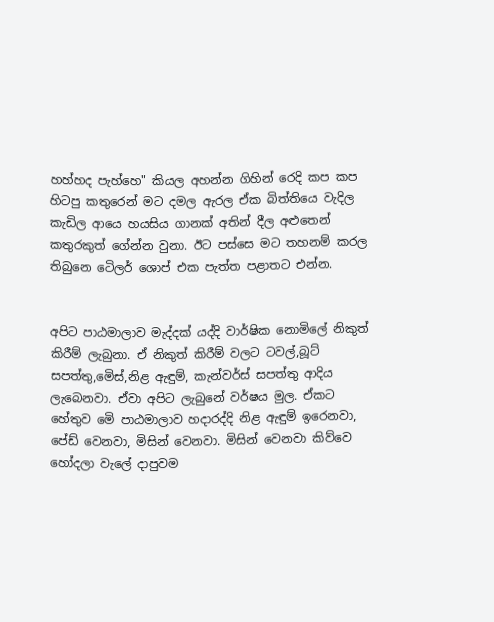හහ්හද පැහ්හෙ" කියල අහන්න ගිහින් රෙදි කප කප හිටපු කතුරෙන් මට දමල ඇරල ඒක බිත්තියෙ වැදිල කැඩිල ආයෙ හයසිය ගානක් අතින් දීල අළුතෙන් කතුරකුත් ගේන්න වුනා. ඊට පස්සෙ මට තහනම් කරල තිබුනෙ ටෙිලර් ශොප් එක පැත්ත පළාතට එන්න.


අපිට පාඨමාලාව මැද්දක් යද්දි වාර්ෂික නොමිලේ නිකුත් කිරීම් ලැබුනා. ඒ නිකුත් කිරීම් වලට ටවල්,බූට් සපත්තු,මෙිස්,නිළ ඇඳුම්, කැන්වර්ස් සපත්තු ආදිය ලැබෙනවා. ඒවා අපිට ලැබුනේ වර්ෂය මුල. ඒකට හේතුව මෙි පාඨමාලාව හදාරද්දි නිළ ඇඳුම් ඉරෙනවා, පේඩ් වෙනවා, මිසින් වෙනවා. මිසින් වෙනවා කිව්වෙ හෝදලා වැලේ දාපුවම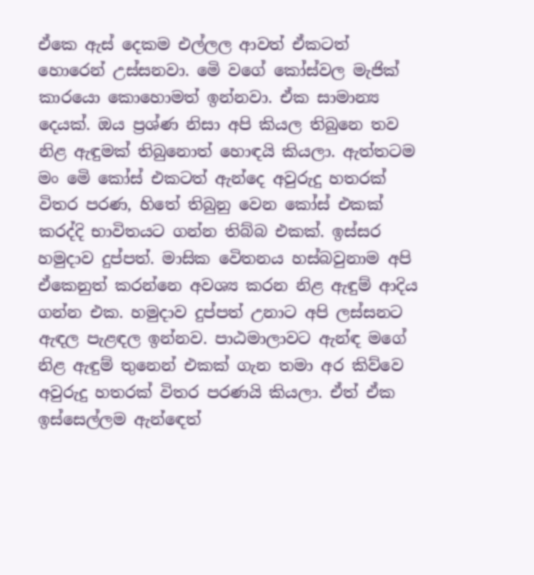ඒකෙ ඇස් දෙකම එල්ලල ආවත් ඒකටත් හොරෙන් උස්සනවා. මෙි වගේ කෝස්වල මැජික් කාරයො කොහොමත් ඉන්නවා. ඒක සාමාන්‍ය දෙයක්. ඔය ප්‍රශ්ණ නිසා අපි කියල තිබුනෙ තව නිළ ඇඳුමක් තිබුනොත් හොඳයි කියලා. ඇත්තටම මං මෙි කෝස් එකටත් ඇන්දෙ අවුරුදු හතරක් විතර පරණ, හිතේ තිබුනු වෙන කෝස් එකක් කරද්දි භාවිතයට ගන්න තිබ්බ එකක්. ඉස්සර හමුදාව දුප්පත්. මාසික වෙිතනය හස්බවුනාම අපි ඒකෙනුත් කරන්නෙ අවශ්‍ය කරන නිළ ඇඳුම් ආදිය ගන්න එක. හමුදාව දුප්පත් උනාට අපි ලස්සනට ඇඳල පැළඳල ඉන්නව. පාඨමාලාවට ඇන්ඳ මගේ නිළ ඇඳුම් තුනෙන් එකක් ගැන තමා අර කිව්වෙ අවුරුදු හතරක් විතර පරණයි කියලා. ඒත් ඒක ඉස්සෙල්ලම ඇන්ඳෙත්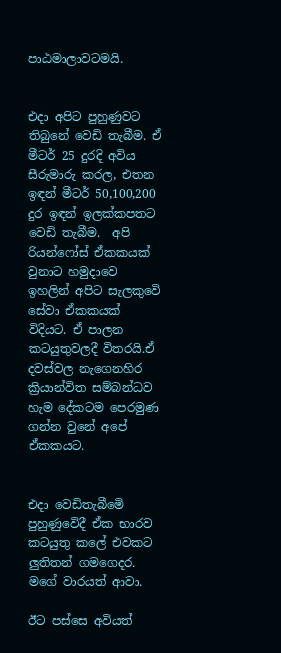පාඨමාලාවටමයි.


එදා අපිට පුහුණුවට තිබුනේ වෙඩි තැබීම. ඒ මීටර් 25 දුරදි අවිය සීරුමාරු කරල, එතන ඉඳන් මීටර් 50,100,200 දුර ඉඳන් ඉලක්කපතට වෙඩි තැබීම.  අපි රියන්ෆෝස් ඒකකයක් වුනාට හමුදාවෙ ඉහලින් අපිට සැලකුවෙි සේවා ඒකකයක් විදියට. ඒ පාලන කටයුතුවලදී විතරයි.ඒ දවස්වල නැගෙනහිර ක්‍රියාන්විත සම්බන්ධව හැම දේකටම පෙරමුණ ගන්න වුනේ අපේ ඒකකයට.


එදා වෙඩිතැබීමෙි පුහුණුවෙිදී ඒක භාරව කටයුතු කලේ එවකට ලුතිතන් ගමගෙදර. මගේ වාරයත් ආවා.

ඊට පස්සෙ අවියත්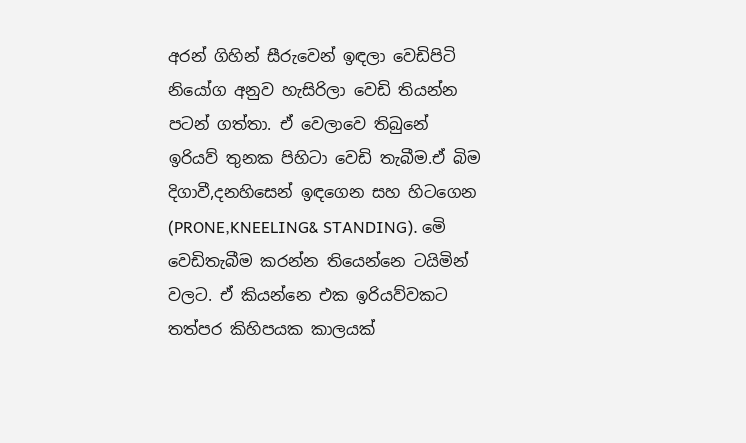අරන් ගිහින් සීරුවෙන් ඉඳලා වෙඩිපිටි නියෝග අනුව හැසිරිලා වෙඩි තියන්න පටන් ගත්තා. ඒ වෙලාවෙ තිබුනේ ඉරියව් තුනක පිහිටා වෙඩි තැබීම.ඒ බිම දිගාවී,දනහිසෙන් ඉඳගෙන සහ හිටගෙන (PRONE,KNEELING& STANDING). මෙි වෙඩිතැබීම කරන්න තියෙන්නෙ ටයිමින් වලට. ඒ කියන්නෙ එක ඉරියව්වකට තත්පර කිහිපයක කාලයක්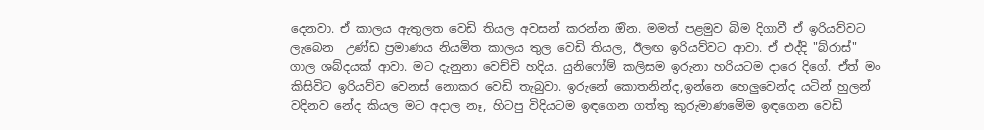දෙනවා. ඒ කාලය ඇතුලත වෙඩි තියල අවසන් කරන්න ඔින. මමත් පළමුව බිම දිගාවී ඒ ඉරියව්වට ලැබෙන  උණ්ඩ ප්‍රමාණය නියමිත කාලය තුල වෙඩි තියල, ඊලඟ ඉරියව්වට ආවා. ඒ එද්දි "බ්රාස්" ගාල ශබ්දයක් ආවා. මට දැනුනා වෙච්චි හදිය. යුනිෆෝම් කලිසම ඉරුනා හරියටම දාරෙ දිගේ. ඒත් මං කිසිවිට ඉරියව්ව වෙනස් නොකර වෙඩි තැබුවා. ඉරුනේ කොතනින්ද,ඉන්නෙ හෙලුවෙන්ද යටින් හුලන් වදිනව නේද කියල මට අදාල නෑ, හිටපු විදියටම ඉඳගෙන ගත්තු කුරුමාණමෙිම ඉඳගෙන වෙඩි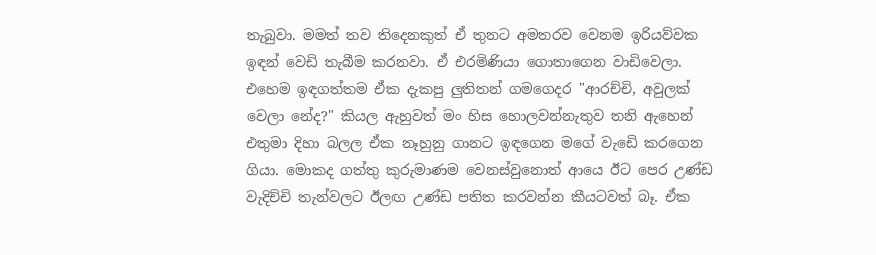තැබුවා. මමත් තව තිදෙනකුත් ඒ තුනට අමතරව වෙනම ඉරියව්වක ඉඳන් වෙඩි තැබීම කරනවා. ඒ එරමිණියා ගොතාගෙන වාඩිවෙලා. එහෙම ඉඳගත්තම ඒක දැකපු ලුතිතන් ගමගෙදර "ආරච්චි, අවුලක් වෙලා නේද?" කියල ඇහුවත් මං හිස හොලවන්නැතුව තනි ඇහෙන් එතුමා දිහා බලල ඒක නෑහුනු ගානට ඉඳගෙන මගේ වැඩෙි කරගෙන ගියා. මොකද ගත්තු කුරුමාණම වෙනස්වුනොත් ආයෙ ඊට පෙර උණ්ඩ වැදිච්චි තැන්වලට ඊලඟ උණ්ඩ පතිත කරවන්න කීයටවත් බෑ. ඒක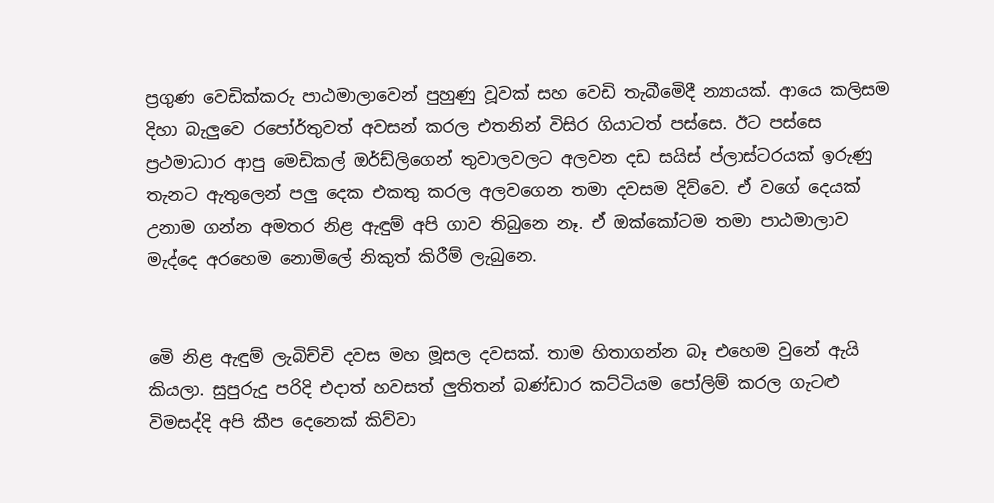ප්‍රගුණ වෙඩික්කරු පාඨමාලාවෙන් පුහුණු වූවක් සහ වෙඩි තැබීමෙිදී න්‍යායක්. ආයෙ කලිසම දිහා බැලුවෙ රපෝර්තුවත් අවසන් කරල එතනින් විසිර ගියාටත් පස්සෙ. ඊට පස්සෙ ප්‍රථමාධාර ආපු මෙඩිකල් ඔර්ඩ්ලිගෙන් තුවාලවලට අලවන දඩ සයිස් ප්ලාස්ටරයක් ඉරුණු තැනට ඇතුලෙන් පලු දෙක එකතු කරල අලවගෙන තමා දවසම දිව්වෙ. ඒ වගේ දෙයක් උනාම ගන්න අමතර නිළ ඇඳුම් අපි ගාව තිබුනෙ නෑ. ඒ ඔක්කෝටම තමා පාඨමාලාව මැද්දෙ අරහෙම නොමිලේ නිකුත් කිරීම් ලැබුනෙ.


මෙි නිළ ඇඳුම් ලැබිච්චි දවස මහ මූසල දවසක්. තාම හිතාගන්න බෑ එහෙම වුනේ ඇයි කියලා. සුපුරුදු පරිදි එදාත් හවසත් ලුතිතන් බණ්ඩාර කට්ටියම පෝලිම් කරල ගැටළු විමසද්දි අපි කීප දෙනෙක් කිව්වා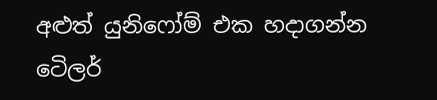අළුත් යුනිෆෝම් එක හදාගන්න ටෙිලර්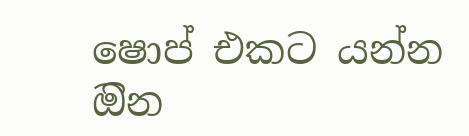ෂොප් එකට යන්න ඔින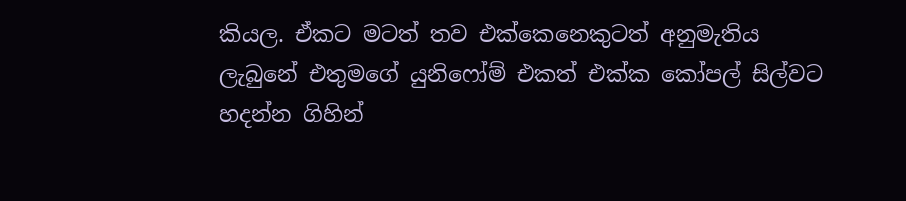කියල. ඒකට මටත් තව එක්කෙනෙකුටත් අනුමැතිය ලැබුනේ එතුමගේ යුනිෆෝම් එකත් එක්ක කෝපල් සිල්වට හදන්න ගිහින්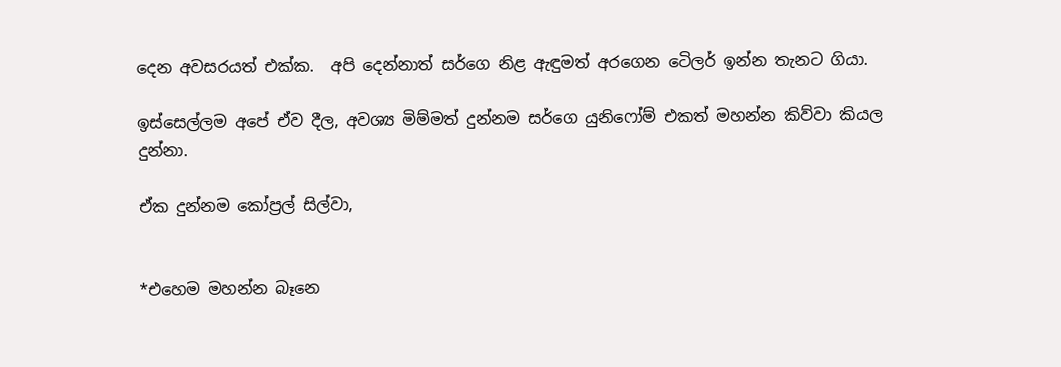දෙන අවසරයත් එක්ක.  අපි දෙන්නාත් සර්ගෙ නිළ ඇඳුමත් අරගෙන ටෙිලර් ඉන්න තැනට ගියා.

ඉස්සෙල්ලම අපේ ඒව දීල, අවශ්‍ය මිම්මත් දුන්නම සර්ගෙ යුනිෆෝම් එකත් මහන්න කිව්වා කියල දුන්නා.

ඒක දුන්නම කෝප්‍රල් සිල්වා,


*එහෙම මහන්න බෑනෙ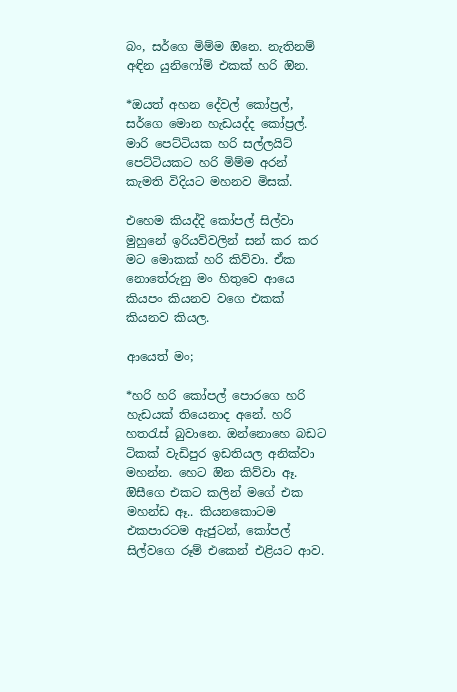බං, සර්ගෙ මිම්ම ඔිනෙ. නැතිනම් අඳින යුනිෆෝම් එකක් හරි ඔින.

*ඔයත් අහන දේවල් කෝප්‍රල්, සර්ගෙ මොන හැඩයද්ද කෝප්‍රල්. මාරි පෙට්ටියක හරි සල්ලයිට් පෙට්ටියකට හරි මිම්ම අරන් කැමති විදියට මහනව මිසක්.

එහෙම කියද්දි කෝපල් සිල්වා මුහුනේ ඉරියව්වලින් සන් කර කර මට මොකක් හරි කිව්වා. ඒක නොතේරුනු මං හිතුවෙ ආයෙ කියපං කියනව වගෙ එකක් කියනව කියල.

ආයෙත් මං;

*හරි හරි කෝපල් පොරගෙ හරි හැඩයක් තියෙනාද අනේ. හරි හතරැස් බුවානෙ. ඔන්නොහෙ බඩට ටිකක් වැඩිපුර ඉඩතියල අනික්වා මහන්න. හෙට ඔින කිව්වා ඈ. ඔිසීගෙ එකට කලින් මගේ එක මහන්ඩ ඈ.. කියනකොටම එකපාරටම ඇජුටන්, කෝපල් සිල්වගෙ රූම් එකෙන් එළියට ආව.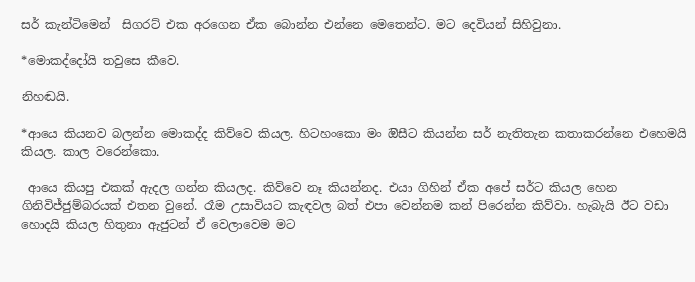සර් කැන්ටිමෙන්  සිගරට් එක අරගෙන ඒක බොන්න එන්නෙ මෙතෙන්ට. මට දෙවියන් සිහිවුනා.

*මොකද්දෝයි තවුසෙ කීවෙ.

නිහඬයි.

*ආයෙ කියනව බලන්න මොකද්ද කිව්වෙ කියල. හිටහංකො මං ඔිසීට කියන්න සර් නැතිතැන කතාකරන්නෙ එහෙමයි කියල. කාල වරෙන්කො.

 ආයෙ කියපු එකක් ඇදල ගන්න කියලද. කිව්වෙ නෑ කියන්නද. එයා ගිහින් ඒක අපේ සර්ට කියල හෙන ගිනිවිජ්ජුම්බරයක් එතන වුනේ. රෑම උසාවියට කැඳවල බත් එපා වෙන්නම කන් පිරෙන්න කිව්වා. හැබැයි ඊට වඩා හොදයි කියල හිතුනා ඇජුටන් ඒ වෙලාවෙම මට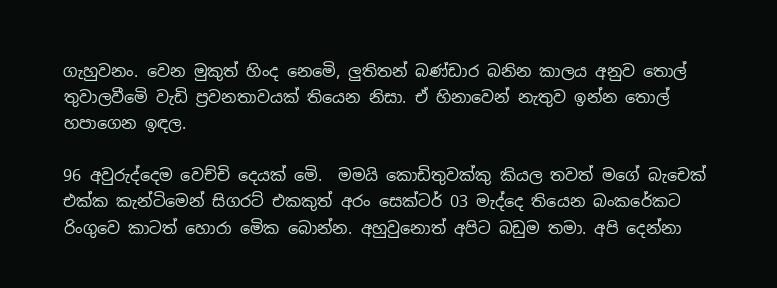ගැහුවනං. වෙන මුකුත් හිංද නෙමෙි, ලුතිතන් බණ්ඩාර බනින කාලය අනුව තොල් තුවාලවීමෙි වැඩි ප්‍රවනතාවයක් තියෙන නිසා. ඒ හිනාවෙන් නැතුව ඉන්න තොල් හපාගෙන ඉඳල.

96 අවුරුද්දෙම වෙච්චි දෙයක් මෙි.  මමයි කොඩිතුවක්කු කියල තවත් මගේ බැචෙක් එක්ක කැන්ටිමෙන් සිගරට් එකකුත් අරං සෙක්ටර් 03 මැද්දෙ තියෙන බංකරේකට රිංගුවෙ කාටත් හොරා මෙික බොන්න. අහුවුනොත් අපිට බඩුම තමා. අපි දෙන්නා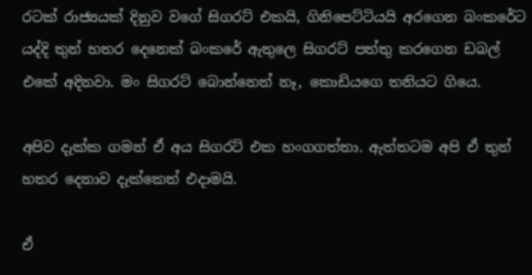රටක් රාජ්‍යයක් දිනුව වගේ සිගරට් එකයි, ගිනිපෙට්ටියයි අරගෙන බංකරේට යද්දි තුන් හතර දෙනෙක් බංකරේ ඇතුලෙ සිගරට් පත්තු කරගෙන ඩබල් එකේ අදිනවා. මං සිගරට් බොන්නෙත් නෑ, කොඩියගෙ තනියට ගියෙ.

අපිව දැක්ක ගමන් ඒ අය සිගරට් එක හංගගත්තා. ඇත්තටම අපි ඒ තුන් හතර දෙනාව දැක්කෙත් එදාමයි.

ඒ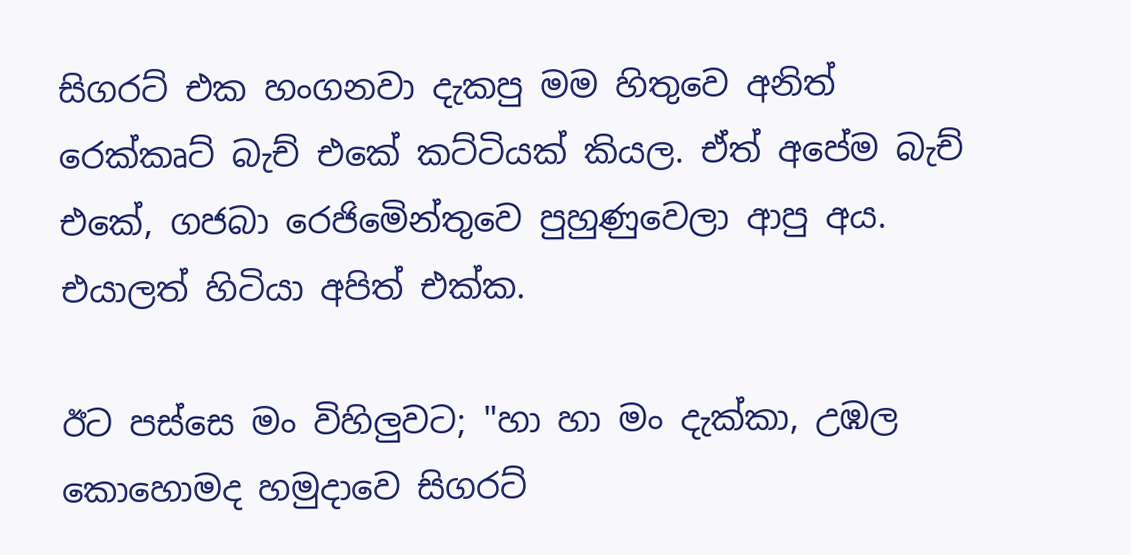සිගරට් එක හංගනවා දැකපු මම හිතුවෙ අනිත් රෙක්කෘට් බැච් එකේ කට්ටියක් කියල. ඒත් අපේම බැච් එකේ, ගජබා රෙජිමෙින්තුවෙ පුහුණුවෙලා ආපු අය. එයාලත් හිටියා අපිත් එක්ක.

ඊට පස්සෙ මං විහිලුවට; "හා හා මං දැක්කා, උඹල කොහොමද හමුදාවෙ සිගරට්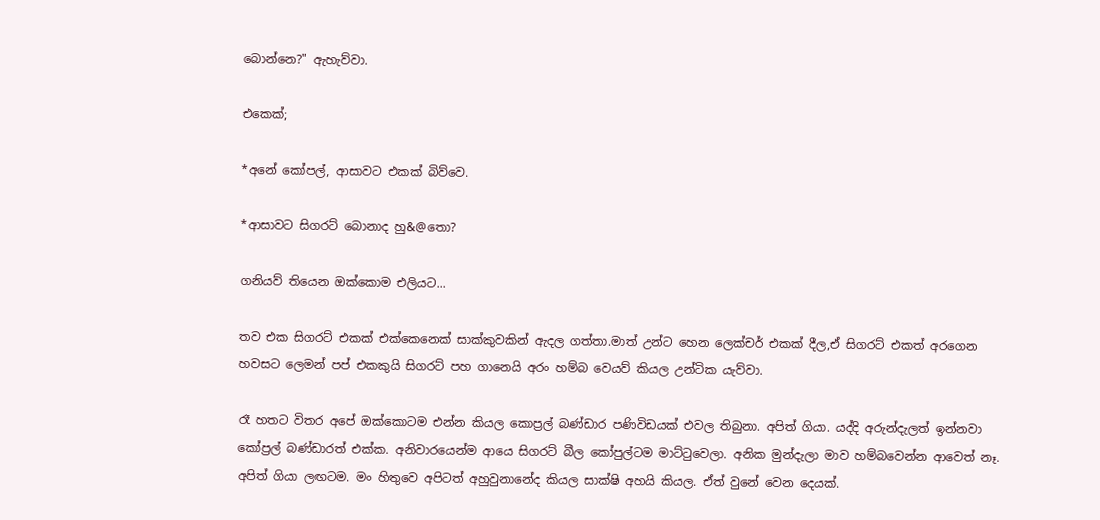බොන්නෙ?" ඇහැව්වා.

එකෙක්;

*අනේ කෝපල්, ආසාවට එකක් බිව්වෙ.

*ආසාවට සිගරට් බොනාද හු&@තො?

ගනියව් තියෙන ඔක්කොම එලියට...

තව එක සිගරට් එකක් එක්කෙනෙක් සාක්කුවකින් ඇදල ගත්තා.මාත් උන්ට හෙන ලෙක්චර් එකක් දීල,ඒ සිගරට් එකත් අරගෙන හවසට ලෙමන් පප් එකකුයි සිගරට් පහ ගානෙයි අරං හම්බ වෙයව් කියල උන්ටික යැව්වා.

රෑ හතට විතර අපේ ඔක්කොටම එන්න කියල කොප්‍රල් බණ්ඩාර පණිවිඩයක් එවල තිබුනා. අපිත් ගියා. යද්දි අරුන්දැලත් ඉන්නවා කෝප්‍රල් බණ්ඩාරත් එක්ක. අනිවාරයෙන්ම ආයෙ සිගරට් බීල කෝපුල්ටම මාට්ටුවෙලා. අනික මුන්දැලා මාව හම්බවෙන්න ආවෙත් නෑ. අපිත් ගියා ලඟටම. මං හිතුවෙ අපිටත් අහුවුනානේද කියල සාක්ෂි අහයි කියල. ඒත් වුනේ වෙන දෙයක්.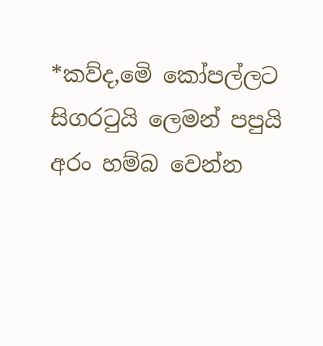*කව්ද,මෙි කෝපල්ලට සිගරටුයි ලෙමන් පපුයි අරං හම්බ වෙන්න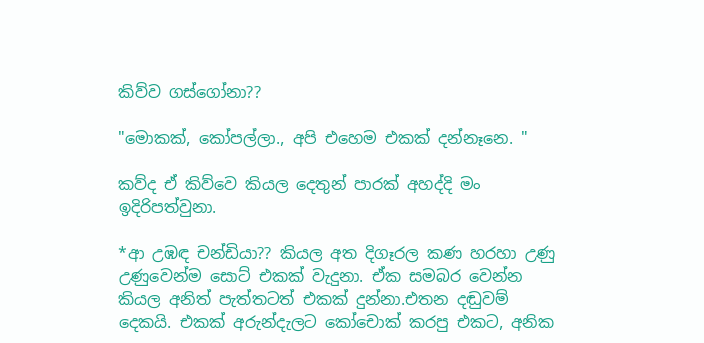කිව්ව ගස්ගෝනා??

"මොකක්, කෝපල්ලා., අපි එහෙම එකක් දන්නෑනෙ. "

කව්ද ඒ කිව්වෙ කියල දෙතුන් පාරක් අහද්දි මං ඉදිරිපත්වුනා.

*ආ උඹඳ චන්ඩියා?? කියල අත දිගෑරල කණ හරහා උණු උණුවෙන්ම සොට් එකක් වැදුනා. ඒක සමබර වෙන්න කියල අනිත් පැත්තටත් එකක් දුන්නා.එතන දඬුවම් දෙකයි. එකක් අරුන්දැලට කෝචොක් කරපු එකට, අනික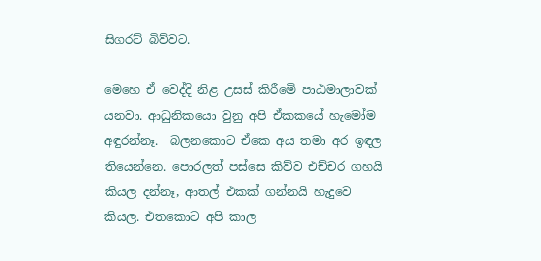සිගරට් බිව්වට.

මෙහෙ ඒ වෙද්දි නිළ උසස් කිරීමෙි පාඨමාලාවක් යනවා. ආධුනිකයො වුනු අපි ඒකකයේ හැමෝම අඳුරන්නෑ.  බලනකොට ඒකෙ අය තමා අර ඉඳල තියෙන්නෙ. පොරලත් පස්සෙ කිව්ව එච්චර ගහයි කියල දන්නෑ, ආතල් එකක් ගන්නයි හැදුවෙ කියල. එතකොට අපි කාල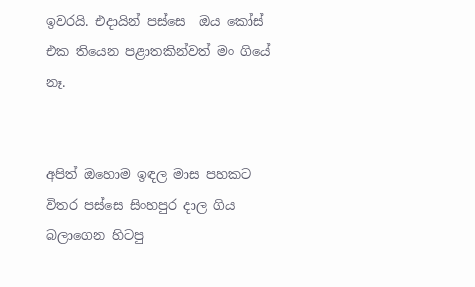ඉවරයි. එදායින් පස්සෙ  ඔය කෝස් එක තියෙන පළාතකින්වත් මං ගියේ නෑ.


අපිත් ඔහොම ඉඳල මාස පහකට විතර පස්සෙ සිංහපුර දාල ගිය බලාගෙන හිටපු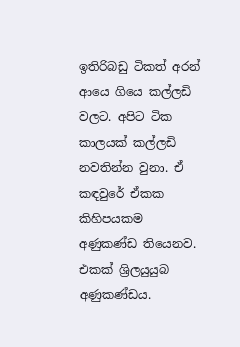ඉතිරිබඩු ටිකත් අරන් ආයෙ ගියෙ කල්ලඩි වලට. අපිට ටික කාලයක් කල්ලඩි නවතින්න වුනා. ඒ කඳවුරේ ඒකක කිහිපයකම අණුකණ්ඩ තියෙනව. එකක් ශ්‍රිලයුයුබ අණුකණ්ඩය.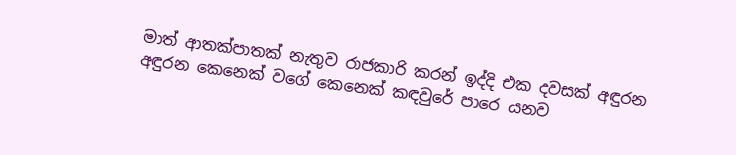මාත් ආතක්පාතක් නැතුව රාජකාරි කරන් ඉද්දි එක දවසක් අඳුරන අඳුරන කෙනෙක් වගේ කෙනෙක් කඳවුරේ පාරෙ යනව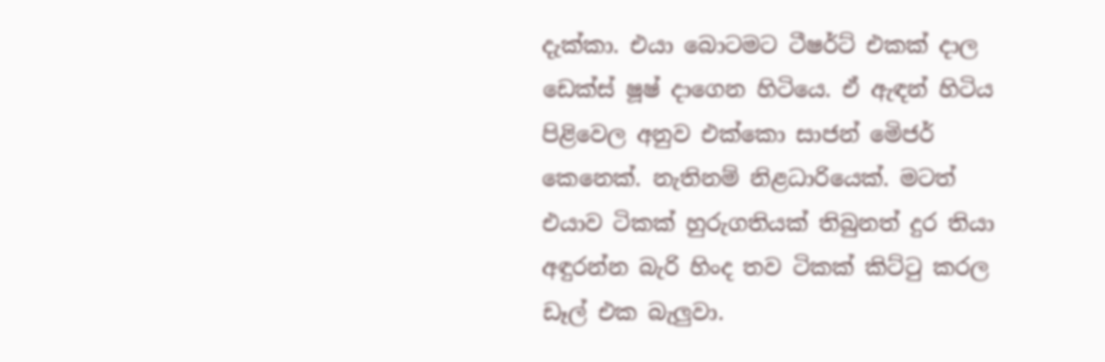දැක්කා. එයා බොටමට ටීෂර්ට් එකක් දාල ඩෙක්ස් ෂූෂ් දාගෙන හිටියෙ. ඒ ඇඳන් හිටිය පිළිවෙල අනුව එක්කො සාජන් මෙිජර් කෙනෙක්. නැතිනම් නිළධාරියෙක්. මටත් එයාව ටිකක් හුරුගතියක් තිබුනත් දුර තියා අඳුරන්න බැරි හිංද තව ටිකක් කිට්ටු කරල ඩෑල් එක බැලුවා.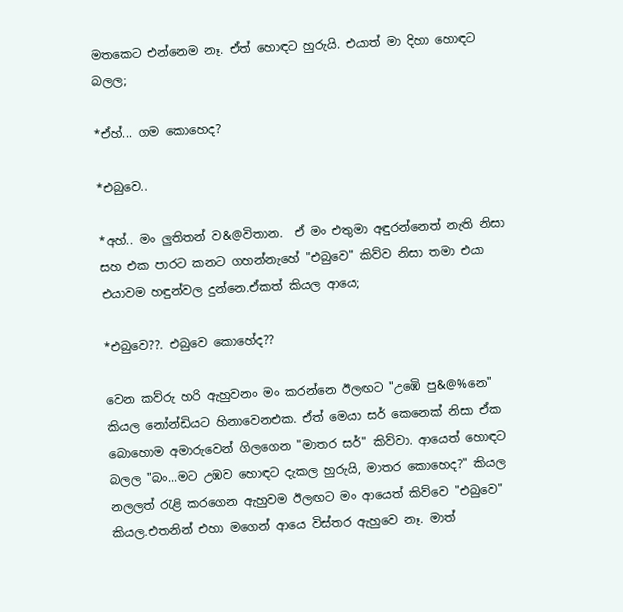මතකෙට එන්නෙම නෑ. ඒත් හොඳට හුරුයි. එයාත් මා දිහා හොඳට බලල;

*ඒහ්... ගම කොහෙද?

*එබුවෙ..

*අහ්.. මං ලුතිතන් ව&@විතාන.  ඒ මං එතුමා අඳුරන්නෙත් නැති නිසා සහ එක පාරට කනට ගහන්නැහේ "එබුවෙ" කිව්ව නිසා තමා එයා එයාවම හඳුන්වල දුන්නෙ.ඒකත් කියල ආයෙ;

*එබුවෙ??. එබුවෙ කොහේද??

වෙන කව්රු හරි ඇහුවනං මං කරන්නෙ ඊලඟට "උඹෙි පු&@%නෙ" කියල නෝන්ඩියට හිනාවෙනඑක. ඒත් මෙයා සර් කෙනෙක් නිසා ඒක බොහොම අමාරුවෙන් ගිලගෙන "මාතර සර්" කිව්වා. ආයෙත් හොඳට බලල "බං...මට උඹව හොඳට දැකල හුරුයි, මාතර කොහෙද?" කියල නලලත් රැළි කරගෙන ඇහුවම ඊලඟට මං ආයෙත් කිව්වෙ "එබුවෙ" කියල.එතනින් එහා මගෙන් ආයෙ විස්තර ඇහුවෙ නෑ. මාත්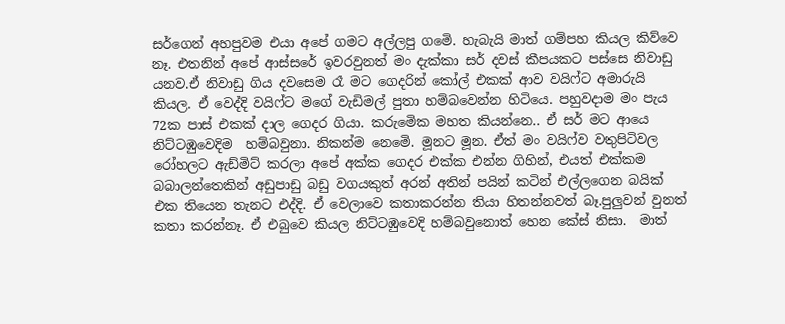සර්ගෙන් අහපුවම එයා අපේ ගමට අල්ලපු ගමෙි. හැබැයි මාත් ගම්පහ කියල කිව්වෙ නෑ. එතනින් අපේ ආස්සරේ ඉවරවුනත් මං දැක්කා සර් දවස් කීපයකට පස්සෙ නිවාඩු යනව.ඒ නිවාඩු ගිය දවසෙම රෑ මට ගෙදරින් කෝල් එකක් ආව වයිෆ්ට අමාරුයි කියල. ඒ වෙද්දි වයිෆ්ට මගේ වැඩිමල් පුතා හම්බවෙන්න හිටියෙ. පහුවදාම මං පැය 72ක පාස් එකක් දාල ගෙදර ගියා. කරුමෙික මහත කියන්නෙ.. ඒ සර් මට ආයෙ නිට්ටඹුවෙදිම  හම්බවුනා. නිකන්ම නෙමෙි. මූනට මූන. ඒත් මං වයිෆ්ව වතුපිටිවල රෝහලට ඇඩ්මිට් කරලා අපේ අක්ක ගෙදර එක්ක එන්න ගිහින්, එයත් එක්කම බබාලන්තෙකින් අඩුපාඩු බඩු වගයකුත් අරන් අතින් පයින් කටින් එල්ලගෙන බයික් එක තියෙන තැනට එද්දි. ඒ වෙලාවෙ කතාකරන්න තියා හිතන්නවත් බෑ.පුලුවන් වුනත් කතා කරන්නෑ. ඒ එබුවෙ කියල නිට්ටඹුවෙදි හම්බවුනොත් හෙන කේස් නිසා.  මාත්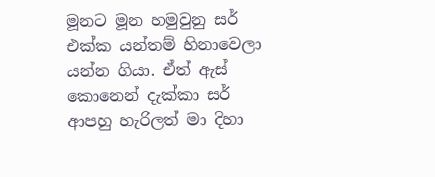මූනට මූන හමුවුනු සර් එක්ක යන්තම් හිනාවෙලා යන්න ගියා. ඒත් ඇස් කොනෙන් දැක්කා සර් ආපහු හැරිලත් මා දිහා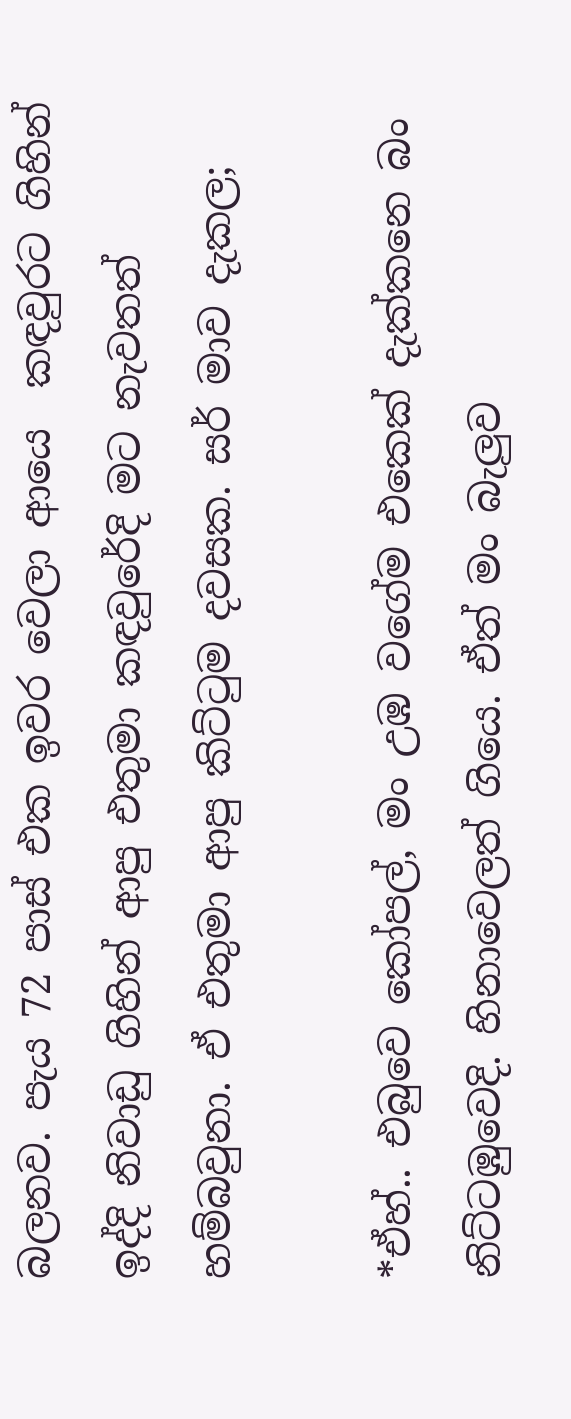බලනව. පැය 72 පාස් එක ඉවර වෙලා ආයෙ  කඳවුරට ගිහින් ඉද්දි නිවාඩු ගිහින් ආපු එතුමා කඳවුරේදි මට නැවතත් හම්බවුනා. ඒ එතුමා ආපු කිට්ටුම දවසක. සර් මාව දැකල;

*ඒහ්.. එබුවෙ කෝපල්, මං උඹ වගේම එකෙක් දැක්කනෙ බං නිට්ටඹුවෙදි. හිනාවෙලත් ගියෙ. ඒත් මං බැලුව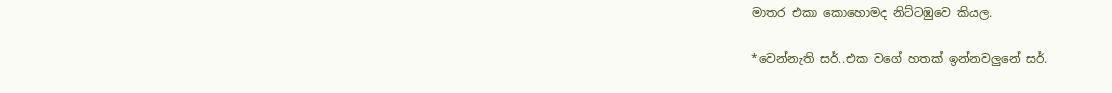මාතර එකා කොහොමද නිට්ටඹුවෙ කියල.

*වෙන්නැති සර්..එක වගේ හතක් ඉන්නවලුනේ සර්.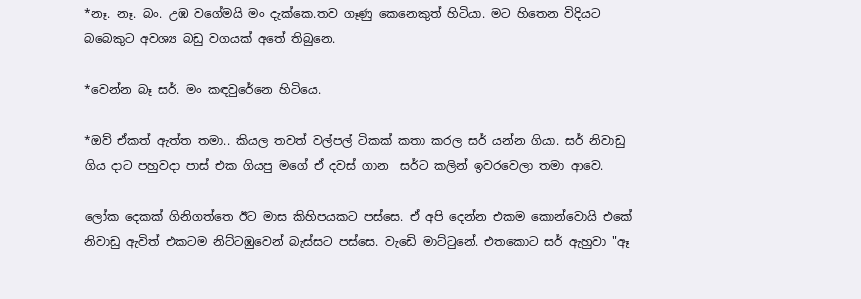*නෑ. නෑ. බං. උඹ වගේමයි මං දැක්කෙ.තව ගෑණු කෙනෙකුත් හිටියා. මට හිතෙන විදියට බබෙකුට අවශ්‍ය බඩු වගයක් අතේ තිබුනෙ.

*වෙන්න බෑ සර්. මං කඳවුරේනෙ හිටියෙ.

*ඔව් ඒකත් ඇත්ත තමා.. කියල තවත් වල්පල් ටිකක් කතා කරල සර් යන්න ගියා. සර් නිවාඩු ගිය දාට පහුවදා පාස් එක ගියපු මගේ ඒ දවස් ගාන  සර්ට කලින් ඉවරවෙලා තමා ආවෙ.

ලෝක දෙකක් ගිනිගත්තෙ ඊට මාස කිහිපයකට පස්සෙ. ඒ අපි දෙන්න එකම කොන්වොයි එකේ නිවාඩු ඇවිත් එකටම නිට්ටඹුවෙන් බැස්සට පස්සෙ. වැඩෙි මාට්ටුනේ. එතකොට සර් ඇහුවා "ඈ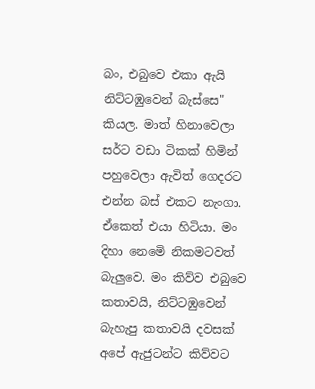බං, එබුවෙ එකා ඇයි නිට්ටඹුවෙන් බැස්සෙ" කියල. මාත් හිනාවෙලා සර්ට වඩා ටිකක් හිමින් පහුවෙලා ඇවිත් ගෙදරට එන්න බස් එකට නැංගා. ඒකෙත් එයා හිටියා. මං දිහා නෙමෙි නිකමටවත් බැලුවෙ. මං කිව්ව එබුවෙ කතාවයි, නිට්ටඹුවෙන් බැහැපු කතාවයි දවසක් අපේ ඇජුටන්ට කිව්වට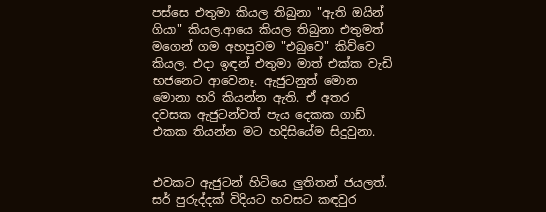පස්සෙ එතුමා කියල තිබුනා "ඇති ඔයින් ගියා" කියල.ආයෙ කියල තිබුනා එතුමත් මගෙන් ගම අහපුවම "එබුවෙ" කිව්වෙ කියල. එදා ඉඳන් එතුමා මාත් එක්ක වැඩි භජනෙට ආවෙනෑ. ඇජුටනුත් මොන මොනා හරි කියන්න ඇති. ඒ අතර දවසක ඇජුටන්වත් පැය දෙකක ගාඩ් එකක තියන්න මට හදිසියේම සිදුවුනා.


එවකට ඇජුටන් හිටියෙ ලුතිතන් ජයලත්. සර් පුරුද්දක් විදියට හවසට කඳවුර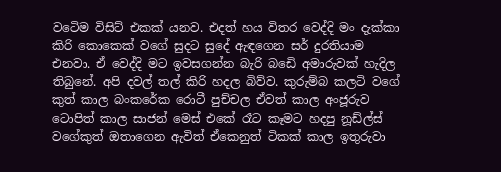වටෙිම විසිට් එකක් යනව. එදත් හය විතර වෙද්දි මං දැක්කා කිරි කොකෙක් වගේ සුදට සුදේ ඇඳගෙන සර් දුරතියාම එනවා. ඒ වෙද්දි මට ඉවසගන්න බැරි බඩෙි අමාරුවක් හැදිල තිබුනේ. අපි දවල් තල් කිරි හදල බිව්ව. කුරුම්බ කලටි වගේ කුත් කාල බංකරේක රොටී පුච්චල ඒවත් කාල අංජූරුව ටොපිත් කාල සාජන් මෙස් එකේ රෑට කෑමට හදපු නූඩ්ල්ස් වගේකුත් ඔතාගෙන ඇවිත් ඒකෙනුත් ටිකක් කාල ඉතුරුවා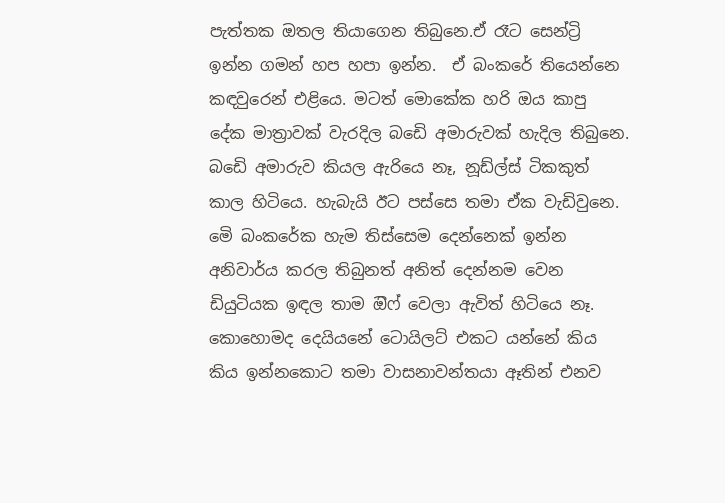පැත්තක ඔතල තියාගෙන තිබුනෙ.ඒ රෑට සෙන්ට්‍රි ඉන්න ගමන් හප හපා ඉන්න.  ඒ බංකරේ තියෙන්නෙ කඳවුරෙන් එළියෙ. මටත් මොකේක හරි ඔය කාපු දේක මාත්‍රාවක් වැරදිල බඩෙි අමාරුවක් හැදිල තිබුනෙ. බඩෙි අමාරුව කියල ඇරියෙ නෑ, නූඩ්ල්ස් ටිකකුත් කාල හිටියෙ. හැබැයි ඊට පස්සෙ තමා ඒක වැඩිවුනෙ. මෙි බංකරේක හැම තිස්සෙම දෙන්නෙක් ඉන්න අනිවාර්ය කරල තිබුනත් අනිත් දෙන්නම වෙන ඩියුටියක ඉඳල තාම ඔිෆ් වෙලා ඇවිත් හිටියෙ නෑ. කොහොමද දෙයියනේ ටොයිලට් එකට යන්නේ කිය කිය ඉන්නකොට තමා වාසනාවන්තයා ඈතින් එනව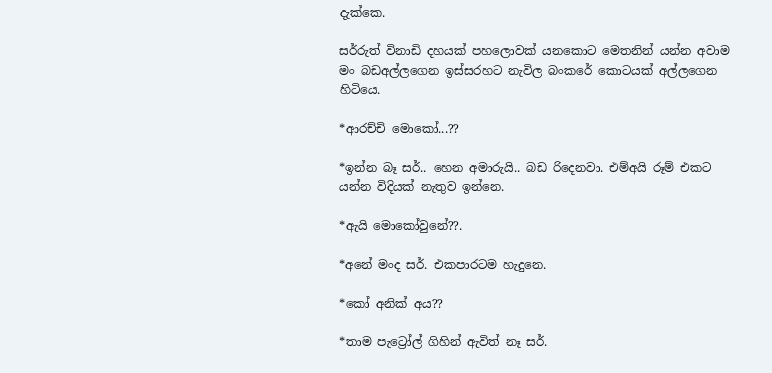දැක්කෙ.

සර්රුත් විනාඩි දහයක් පහලොවක් යනකොට මෙතනින් යන්න අවාම මං බඩඅල්ලගෙන ඉස්සරහට නැවිල බංකරේ කොටයක් අල්ලගෙන හිටියෙ.

*ආරච්චි මොකෝ...??

*ඉන්න බෑ සර්.. හෙන අමාරුයි.. බඩ රිදෙනවා. එම්අයි රූම් එකට යන්න විදියක් නැතුව ඉන්නෙ.

*ඇයි මොකෝවුනේ??.

*අනේ මංද සර්. එකපාරටම හැදුනෙ.

*කෝ අනික් අය??

*තාම පැට්‍රෝල් ගිහින් ඇවිත් නෑ සර්.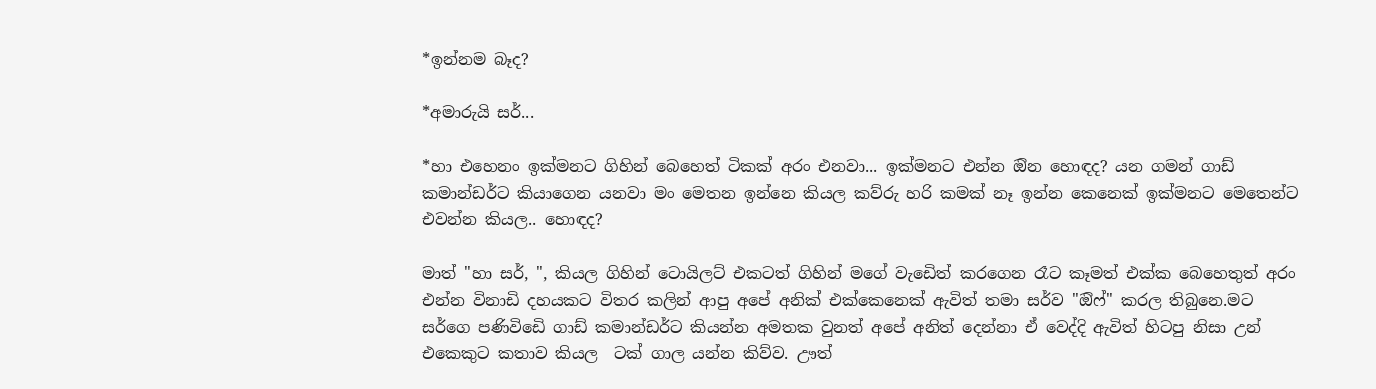*ඉන්නම බෑද?

*අමාරුයි සර්...

*හා එහෙනං ඉක්මනට ගිහින් බෙහෙත් ටිකක් අරං එනවා... ඉක්මනට එන්න ඔින හොඳද? යන ගමන් ගාඩ් කමාන්ඩර්ට කියාගෙන යනවා මං මෙතන ඉන්නෙ කියල කව්රු හරි කමක් නෑ ඉන්න කෙනෙක් ඉක්මනට මෙතෙන්ට එවන්න කියල.. හොඳද?

මාත් "හා සර්, ", කියල ගිහින් ටොයිලට් එකටත් ගිහින් මගේ වැඩෙිත් කරගෙන රෑට කෑමත් එක්ක බෙහෙතුත් අරං එන්න විනාඩි දහයකට විතර කලින් ආපු අපේ අනික් එක්කෙනෙක් ඇවිත් තමා සර්ව "ඔිෆ්" කරල තිබුනෙ.මට සර්ගෙ පණිවිඩෙි ගාඩ් කමාන්ඩර්ට කියන්න අමතක වුනත් අපේ අනිත් දෙන්නා ඒ වෙද්දි ඇවිත් හිටපු නිසා උන් එකෙකුට කතාව කියල  ටක් ගාල යන්න කිව්ව. ඌත්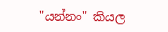"යන්නං" කියල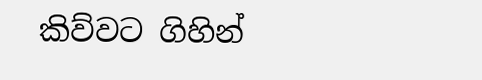කිව්වට ගිහින්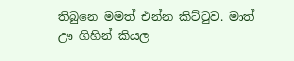තිබුනෙ මමත් එන්න කිට්ටුව. මාත් ඌ ගිහින් කියල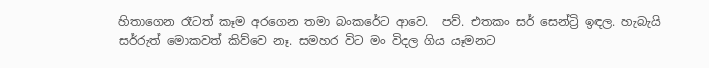හිතාගෙන රෑටත් කෑම අරගෙන තමා බංකරේට ආවෙ.  පව්. එතකං සර් සෙන්ට්‍රි ඉඳල. හැබැයි සර්රුත් මොකවත් කිව්වෙ නෑ. සමහර විට මං විදල ගිය යෑමනට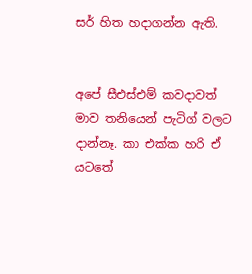සර් හිත හදාගන්න ඇති.


අපේ සීඑස්එම් කවදාවත් මාව තනියෙන් පැටිග් වලට දාන්නෑ. කා එක්ක හරි ඒ යටතේ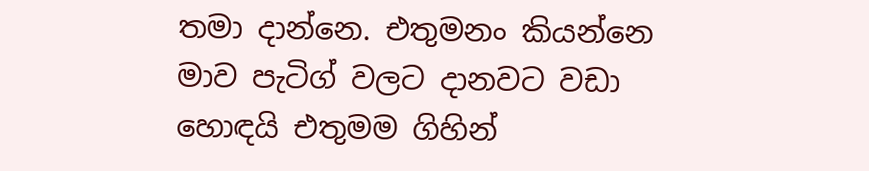තමා දාන්නෙ. එතුමනං කියන්නෙ මාව පැටිග් වලට දානවට වඩා හොඳයි එතුමම ගිහින්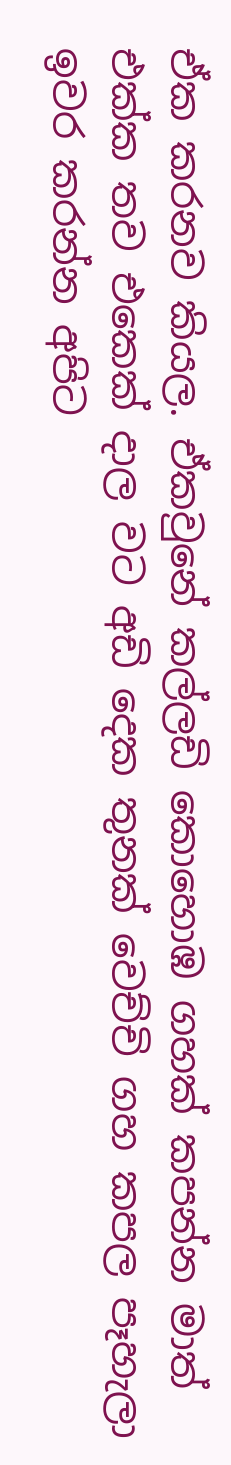ඒක කරනව කියල. ඒකවුනේ කල්ලඩි කොහොඹ ගහක් කපන්න මාත් එක්ක තව එකෙක් දාල වට අඩි දෙක තුනක් වෙච්චි ගහ කපල පෑහැලා ඉවර කරන්න අපිට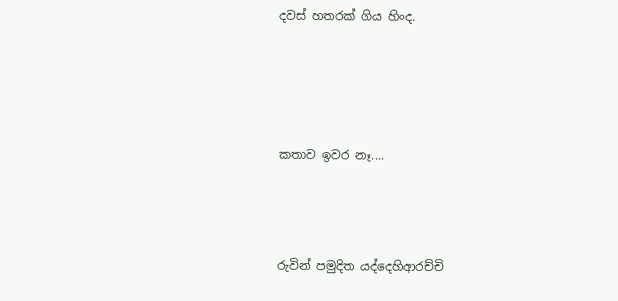දවස් හතරක් ගිය හිංද.




කතාව ඉවර නෑ....



රුවින් පමුදිත යද්දෙහිආරච්චි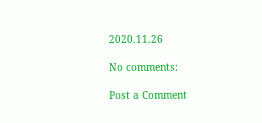2020.11.26

No comments:

Post a Comment